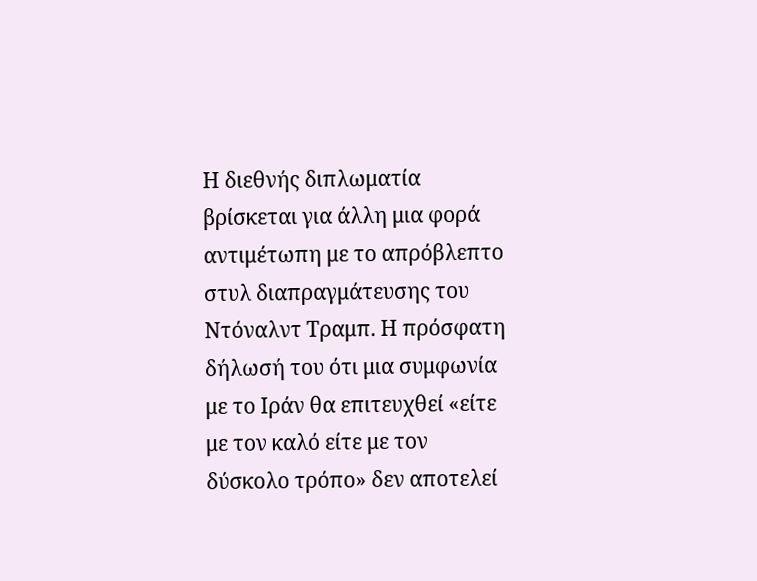Η διεθνής διπλωματία βρίσκεται για άλλη μια φορά αντιμέτωπη με το απρόβλεπτο στυλ διαπραγμάτευσης του Ντόναλντ Τραμπ. Η πρόσφατη δήλωσή του ότι μια συμφωνία με το Ιράν θα επιτευχθεί «είτε με τον καλό είτε με τον δύσκολο τρόπο» δεν αποτελεί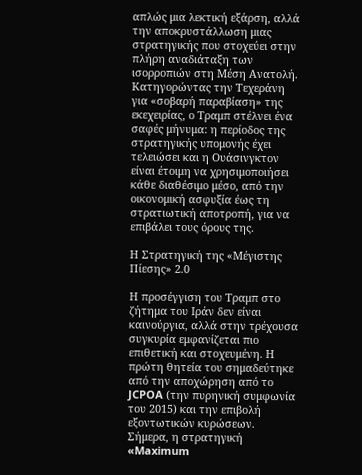απλώς μια λεκτική εξάρση, αλλά την αποκρυστάλλωση μιας στρατηγικής που στοχεύει στην πλήρη αναδιάταξη των ισορροπιών στη Μέση Ανατολή. Κατηγορώντας την Τεχεράνη για «σοβαρή παραβίαση» της εκεχειρίας, ο Τραμπ στέλνει ένα σαφές μήνυμα: η περίοδος της στρατηγικής υπομονής έχει τελειώσει και η Ουάσινγκτον είναι έτοιμη να χρησιμοποιήσει κάθε διαθέσιμο μέσο, από την οικονομική ασφυξία έως τη στρατιωτική αποτροπή, για να επιβάλει τους όρους της.

Η Στρατηγική της «Μέγιστης Πίεσης» 2.0

Η προσέγγιση του Τραμπ στο ζήτημα του Ιράν δεν είναι καινούργια, αλλά στην τρέχουσα συγκυρία εμφανίζεται πιο επιθετική και στοχευμένη. Η πρώτη θητεία του σημαδεύτηκε από την αποχώρηση από το JCPOA (την πυρηνική συμφωνία του 2015) και την επιβολή εξοντωτικών κυρώσεων. Σήμερα, η στρατηγική «Maximum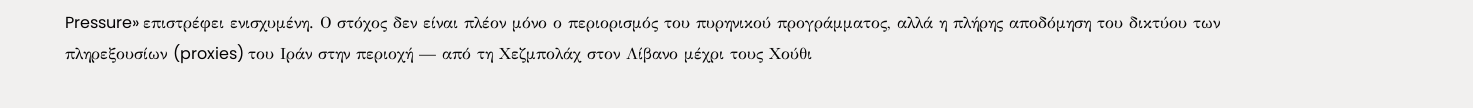Pressure» επιστρέφει ενισχυμένη. Ο στόχος δεν είναι πλέον μόνο ο περιορισμός του πυρηνικού προγράμματος, αλλά η πλήρης αποδόμηση του δικτύου των πληρεξουσίων (proxies) του Ιράν στην περιοχή — από τη Χεζμπολάχ στον Λίβανο μέχρι τους Χούθι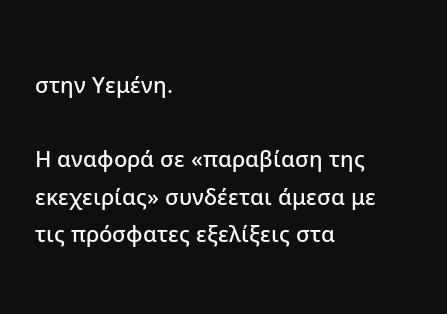στην Υεμένη.

Η αναφορά σε «παραβίαση της εκεχειρίας» συνδέεται άμεσα με τις πρόσφατες εξελίξεις στα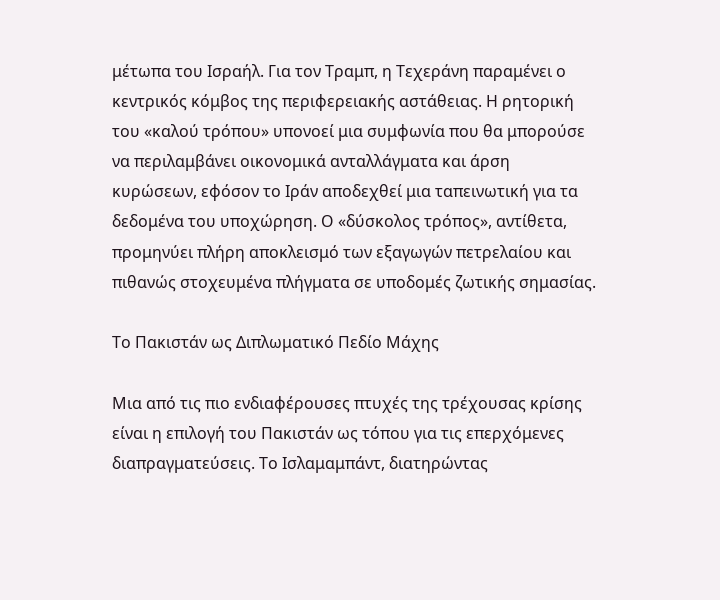μέτωπα του Ισραήλ. Για τον Τραμπ, η Τεχεράνη παραμένει ο κεντρικός κόμβος της περιφερειακής αστάθειας. Η ρητορική του «καλού τρόπου» υπονοεί μια συμφωνία που θα μπορούσε να περιλαμβάνει οικονομικά ανταλλάγματα και άρση κυρώσεων, εφόσον το Ιράν αποδεχθεί μια ταπεινωτική για τα δεδομένα του υποχώρηση. Ο «δύσκολος τρόπος», αντίθετα, προμηνύει πλήρη αποκλεισμό των εξαγωγών πετρελαίου και πιθανώς στοχευμένα πλήγματα σε υποδομές ζωτικής σημασίας.

Το Πακιστάν ως Διπλωματικό Πεδίο Μάχης

Μια από τις πιο ενδιαφέρουσες πτυχές της τρέχουσας κρίσης είναι η επιλογή του Πακιστάν ως τόπου για τις επερχόμενες διαπραγματεύσεις. Το Ισλαμαμπάντ, διατηρώντας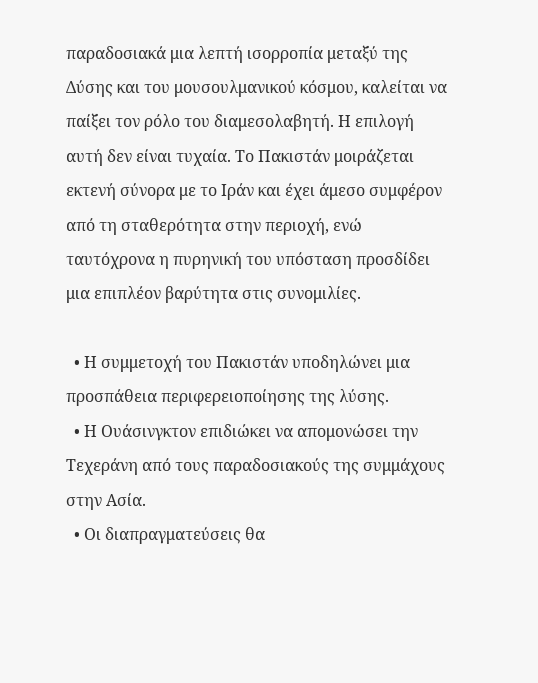παραδοσιακά μια λεπτή ισορροπία μεταξύ της Δύσης και του μουσουλμανικού κόσμου, καλείται να παίξει τον ρόλο του διαμεσολαβητή. Η επιλογή αυτή δεν είναι τυχαία. Το Πακιστάν μοιράζεται εκτενή σύνορα με το Ιράν και έχει άμεσο συμφέρον από τη σταθερότητα στην περιοχή, ενώ ταυτόχρονα η πυρηνική του υπόσταση προσδίδει μια επιπλέον βαρύτητα στις συνομιλίες.

  • Η συμμετοχή του Πακιστάν υποδηλώνει μια προσπάθεια περιφερειοποίησης της λύσης.
  • Η Ουάσινγκτον επιδιώκει να απομονώσει την Τεχεράνη από τους παραδοσιακούς της συμμάχους στην Ασία.
  • Οι διαπραγματεύσεις θα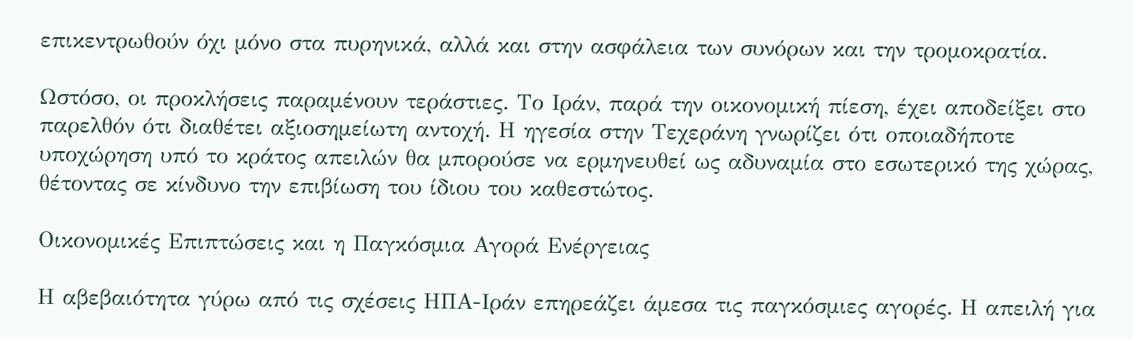επικεντρωθούν όχι μόνο στα πυρηνικά, αλλά και στην ασφάλεια των συνόρων και την τρομοκρατία.

Ωστόσο, οι προκλήσεις παραμένουν τεράστιες. Το Ιράν, παρά την οικονομική πίεση, έχει αποδείξει στο παρελθόν ότι διαθέτει αξιοσημείωτη αντοχή. Η ηγεσία στην Τεχεράνη γνωρίζει ότι οποιαδήποτε υποχώρηση υπό το κράτος απειλών θα μπορούσε να ερμηνευθεί ως αδυναμία στο εσωτερικό της χώρας, θέτοντας σε κίνδυνο την επιβίωση του ίδιου του καθεστώτος.

Οικονομικές Επιπτώσεις και η Παγκόσμια Αγορά Ενέργειας

Η αβεβαιότητα γύρω από τις σχέσεις ΗΠΑ-Ιράν επηρεάζει άμεσα τις παγκόσμιες αγορές. Η απειλή για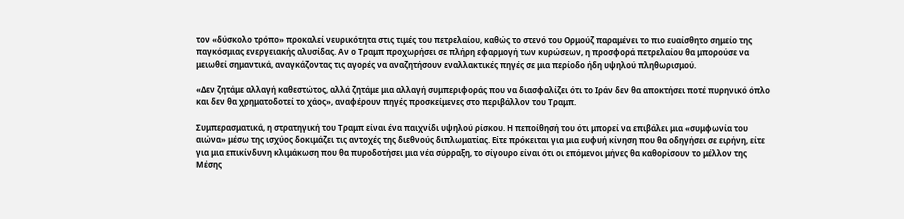τον «δύσκολο τρόπο» προκαλεί νευρικότητα στις τιμές του πετρελαίου, καθώς το στενό του Ορμούζ παραμένει το πιο ευαίσθητο σημείο της παγκόσμιας ενεργειακής αλυσίδας. Αν ο Τραμπ προχωρήσει σε πλήρη εφαρμογή των κυρώσεων, η προσφορά πετρελαίου θα μπορούσε να μειωθεί σημαντικά, αναγκάζοντας τις αγορές να αναζητήσουν εναλλακτικές πηγές σε μια περίοδο ήδη υψηλού πληθωρισμού.

«Δεν ζητάμε αλλαγή καθεστώτος, αλλά ζητάμε μια αλλαγή συμπεριφοράς που να διασφαλίζει ότι το Ιράν δεν θα αποκτήσει ποτέ πυρηνικό όπλο και δεν θα χρηματοδοτεί το χάος», αναφέρουν πηγές προσκείμενες στο περιβάλλον του Τραμπ.

Συμπερασματικά, η στρατηγική του Τραμπ είναι ένα παιχνίδι υψηλού ρίσκου. Η πεποίθησή του ότι μπορεί να επιβάλει μια «συμφωνία του αιώνα» μέσω της ισχύος δοκιμάζει τις αντοχές της διεθνούς διπλωματίας. Είτε πρόκειται για μια ευφυή κίνηση που θα οδηγήσει σε ειρήνη, είτε για μια επικίνδυνη κλιμάκωση που θα πυροδοτήσει μια νέα σύρραξη, το σίγουρο είναι ότι οι επόμενοι μήνες θα καθορίσουν το μέλλον της Μέσης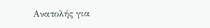Ανατολής για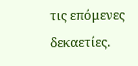τις επόμενες δεκαετίες.